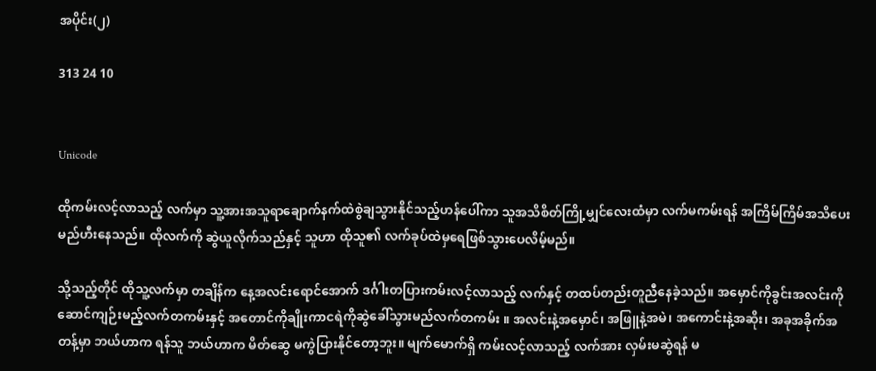အပိုင်း(၂)

313 24 10


Unicode

ထိုကမ်းလင့်လာသည့် လက်မှာ သူ့အားအသူရာချောက်နက်ထဲစွဲချသွားနိုင်သည့်ဟန်ပေါ်ကာ သူအသိစိတ်ကြို့မျှင်လေးထံမှာ လက်မကမ်းရန် အကြိမ်ကြိမ်အသိပေးမည်ဟီးနေသည်။ ထိုလက်ကို ဆွဲယူလိုက်သည်နှင့် သူဟာ ထိုသူ၏ လက်ခုပ်ထဲမှရေဖြစ်သွားပေလိမ့်မည်။

သို့သည့်တိုင် ထိုသူ့လက်မှာ တချိန်က နေ့အလင်းရောင်အောက် ဒင်္ဂါးတပြားကမ်းလင့်လာသည့် လက်နှင့် တထပ်တည်းတူညီနေခဲ့သည်။ အမှောင်ကိုခွင်းအလင်းကိုဆောင်ကျဉ်းမည့်လက်တကမ်းနှင့် အတောင်ကိုချိုးကာငရဲကိုဆွဲခေါ်သွားမည်လက်တကမ်း ။ အလင်းနဲ့အမှောင်၊ အဖြူနဲ့အမဲ၊ အကောင်းနဲ့အဆိုး၊ အခုအခိုက်အတန့်မှာ ဘယ်ဟာက ရန်သူ ဘယ်ဟာက မိတ်‌ဆွေ မကွဲပြားနိုင်တော့ဘူး။ မျက်မောက်ရှိ ကမ်းလင့်လာသည့် လက်အား လှမ်းမဆွဲရန် မ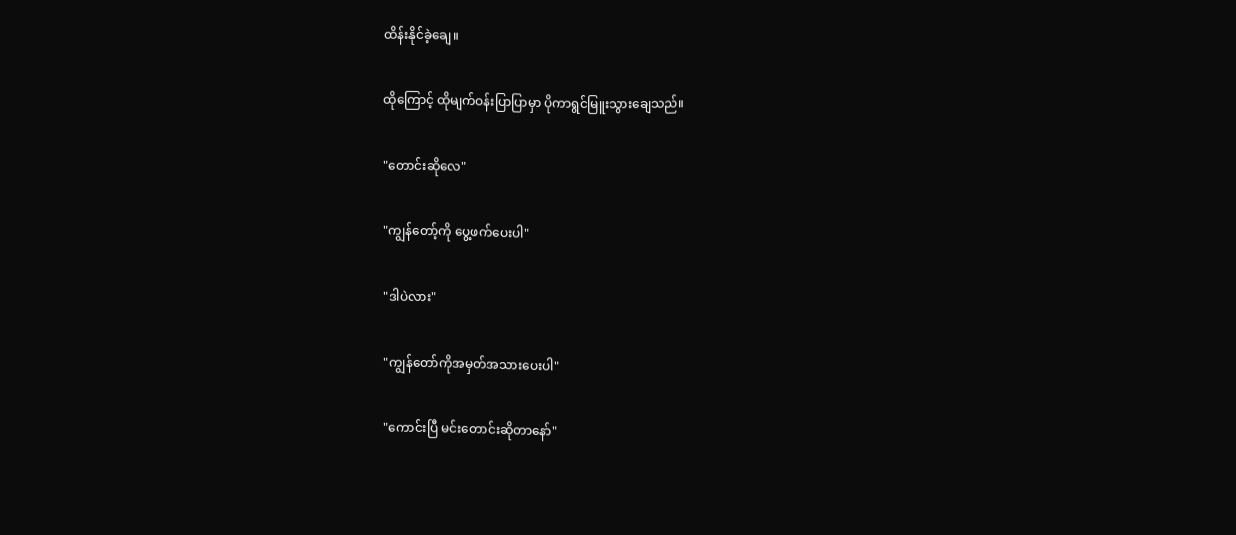ထိန်းနိုင်ခဲ့ချေ။

ထိုကြောင့် ထိုမျက်ဝန်းပြာပြာမှာ ပိုကာရွင်မြူးသွားချေသည်။

"တောင်းဆိုလေ"

"ကျွန်တော့်ကို ပွေ့ဖက်ပေးပါ"

"ဒါပဲလား"

"ကျွန်တော်ကိုအမှတ်အသားပေးပါ"

"ကောင်းပြီ မင်းတောင်းဆိုတာနော်"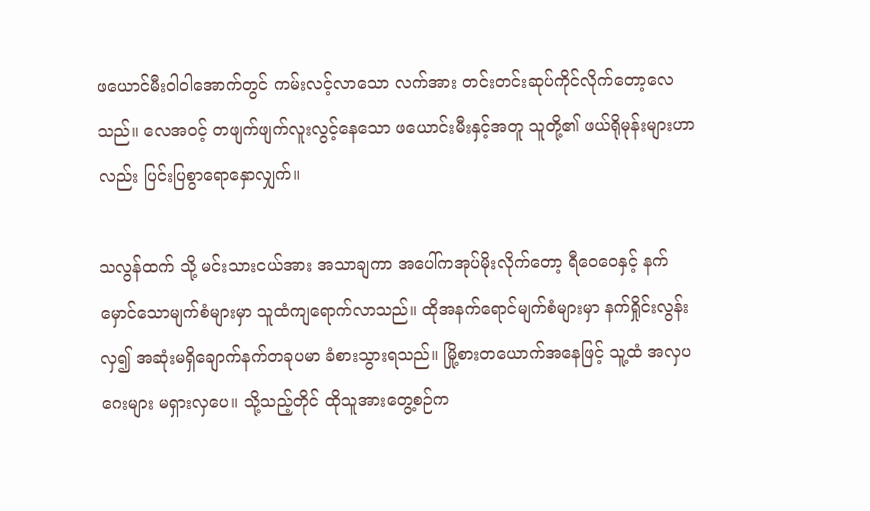ဖယောင်မီးဝါဝါအောက်တွင် ကမ်းလင့်လာသော လက်အား တင်းတင်းဆုပ်ကိုင်လိုက်တော့လေသည်။ လေအဝင့် တဖျက်ဖျက်လူးလွင့်နေသော ဖယောင်းမီးနှင့်အတူ သူတို့၏ ဖယ်ရိုမုန်းများဟာလည်း ပြင်းပြစွာရောနှောလျှက်။

သလွန်ထက် သို့ မင်းသားငယ်အား အသာချကာ အပေါ်ကအုပ်မိုးလိုက်တော့ ရီဝေဝေနှင့် နက်မှောင်သောမျက်စံများမှာ သူထံကျရောက်လာသည်။ ထိုအနက်ရောင်မျက်စံများမှာ နက်ရှိုင်းလွန်းလှ၍ အဆုံးမရှိချောက်နက်တခုပမာ ခံစားသွားရသည်။ မြို့စားတယောက်အနေဖြင့် သူ့ထံ အလှပဂေးများ မရှားလှပေ။ သို့သည့်တိုင် ထိုသူအားတွေ့စဉ်က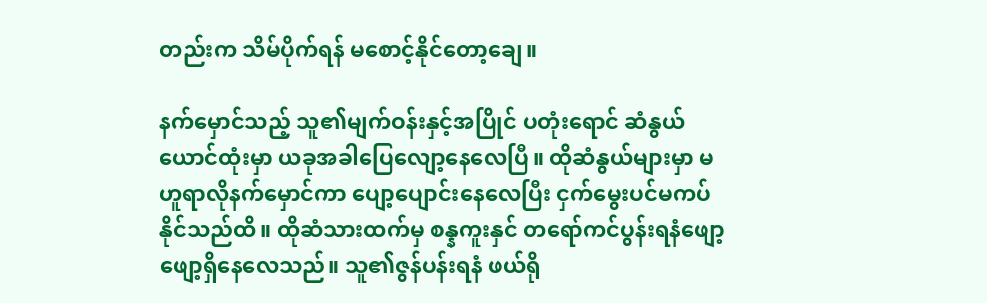တည်းက သိမ်ပိုက်ရန် မစောင့်နိုင်တော့ချေ။

နက်မှောင်သည့် သူ၏မျက်ဝန်းနှင့်အပြိုင် ပတုံးရောင် ဆံနွယ်ယောင်ထုံးမှာ ယခုအခါပြေလျော့နေလေပြီ။ ထိုဆံနွယ်များမှာ မဟူရာလိုနက်မှောင်ကာ ပျော့ပျောင်းနေလေပြီး ငှက်မွေးပင်မကပ်နိုင်သည်ထိ။ ထိုဆံသားထက်မှ စန္နကူးနှင် တရော်ကင်ပွန်းရနံဖျော့ဖျော့ရှိနေလေသည်။ သူ၏ဇွန်ပန်းရနံ ဖယ်ရို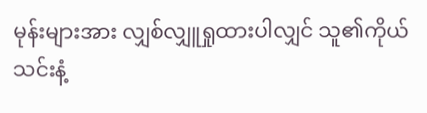မုန်းများအား လျှစ်လျှူရှုထားပါလျှင် သူ၏ကိုယ်သင်းနံ့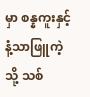မှာ စန္နကူးနှင့်နံ့သာဖြူကဲ့သို့ သစ်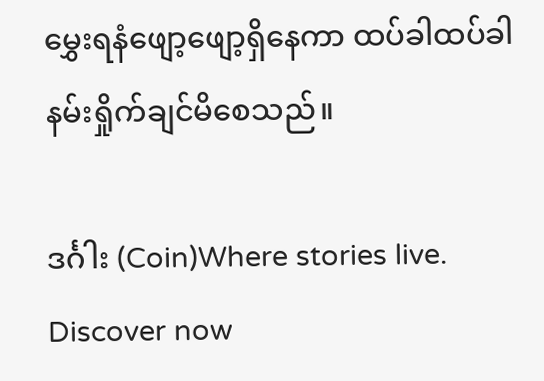မွှေးရနံဖျော့ဖျော့ရှိနေကာ ထပ်ခါထပ်ခါနမ်းရှိုက်ချင်မိစေသည်။

ဒင်္ဂါး (Coin)Where stories live. Discover now